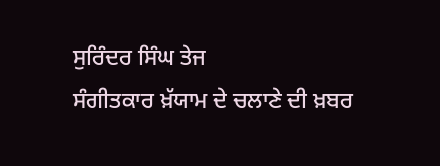ਸੁਰਿੰਦਰ ਸਿੰਘ ਤੇਜ
ਸੰਗੀਤਕਾਰ ਖ਼ੱਯਾਮ ਦੇ ਚਲਾਣੇ ਦੀ ਖ਼ਬਰ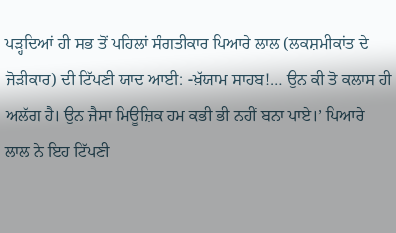ਪੜ੍ਹਦਿਆਂ ਹੀ ਸਭ ਤੋਂ ਪਹਿਲਾਂ ਸੰਗਤੀਕਾਰ ਪਿਆਰੇ ਲਾਲ (ਲਕਸ਼ਮੀਕਾਂਤ ਦੇ ਜੋੜੀਕਾਰ) ਦੀ ਟਿੱਪਣੀ ਯਾਦ ਆਈ: -ਖ਼ੱਯਾਮ ਸਾਹਬ!… ਉਨ ਕੀ ਤੋ ਕਲਾਸ ਹੀ ਅਲੱਗ ਹੈ। ਉਨ ਜੈਸਾ ਮਿਊਜ਼ਿਕ ਹਮ ਕਭੀ ਭੀ ਨਹੀਂ ਬਨਾ ਪਾਏ।’ ਪਿਆਰੇ ਲਾਲ ਨੇ ਇਹ ਟਿੱਪਣੀ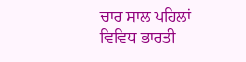ਚਾਰ ਸਾਲ ਪਹਿਲਾਂ ਵਿਵਿਧ ਭਾਰਤੀ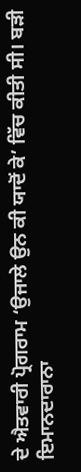ਦੇ ਐਤਵਾਰੀ ਪ੍ਰੋਗਰਾਮ ‘ਉਜਾਲੇ ਉਨ ਕੀ ਯਾਦੋਂ ਕੇ’ ਵਿੱਚ ਕੀਤੀ ਸੀ। ਬੜੀ ਇਮਾਨਦਾਰਾਨਾ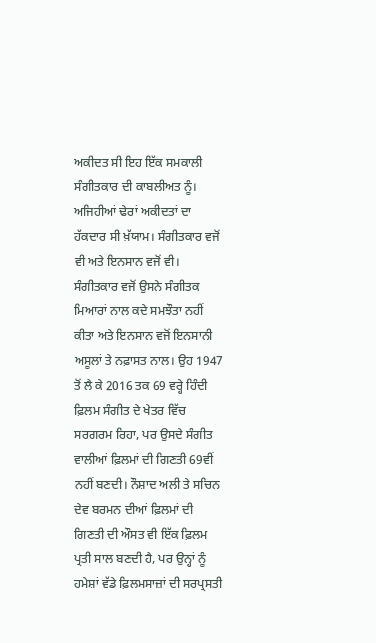ਅਕੀਦਤ ਸੀ ਇਹ ਇੱਕ ਸਮਕਾਲੀ ਸੰਗੀਤਕਾਰ ਦੀ ਕਾਬਲੀਅਤ ਨੂੰ।
ਅਜਿਹੀਆਂ ਢੇਰਾਂ ਅਕੀਦਤਾਂ ਦਾ ਹੱਕਦਾਰ ਸੀ ਖ਼ੱਯਾਮ। ਸੰਗੀਤਕਾਰ ਵਜੋਂ ਵੀ ਅਤੇ ਇਨਸਾਨ ਵਜੋਂ ਵੀ। ਸੰਗੀਤਕਾਰ ਵਜੋਂ ਉਸਨੇ ਸੰਗੀਤਕ ਮਿਆਰਾਂ ਨਾਲ ਕਦੇ ਸਮਝੌਤਾ ਨਹੀਂ ਕੀਤਾ ਅਤੇ ਇਨਸਾਨ ਵਜੋਂ ਇਨਸਾਨੀ ਅਸੂਲਾਂ ਤੇ ਨਫ਼ਾਸਤ ਨਾਲ। ਉਹ 1947 ਤੋਂ ਲੈ ਕੇ 2016 ਤਕ 69 ਵਰ੍ਹੇ ਹਿੰਦੀ ਫ਼ਿਲਮ ਸੰਗੀਤ ਦੇ ਖੇਤਰ ਵਿੱਚ ਸਰਗਰਮ ਰਿਹਾ, ਪਰ ਉਸਦੇ ਸੰਗੀਤ ਵਾਲੀਆਂ ਫ਼ਿਲਮਾਂ ਦੀ ਗਿਣਤੀ 69ਵੀਂ ਨਹੀਂ ਬਣਦੀ। ਨੌਸ਼ਾਦ ਅਲੀ ਤੇ ਸਚਿਨ ਦੇਵ ਬਰਮਨ ਦੀਆਂ ਫ਼ਿਲਮਾਂ ਦੀ ਗਿਣਤੀ ਦੀ ਔਸਤ ਵੀ ਇੱਕ ਫ਼ਿਲਮ ਪ੍ਰਤੀ ਸਾਲ ਬਣਦੀ ਹੈ, ਪਰ ਉਨ੍ਹਾਂ ਨੂੰ ਹਮੇਸ਼ਾਂ ਵੱਡੇ ਫ਼ਿਲਮਸਾਜ਼ਾਂ ਦੀ ਸਰਪ੍ਰਸਤੀ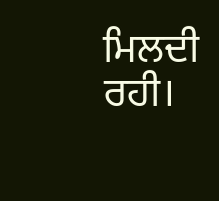ਮਿਲਦੀ ਰਹੀ।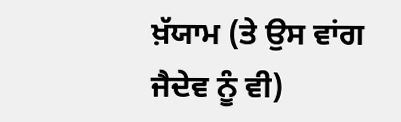ਖ਼ੱਯਾਮ (ਤੇ ਉਸ ਵਾਂਗ ਜੈਦੇਵ ਨੂੰ ਵੀ)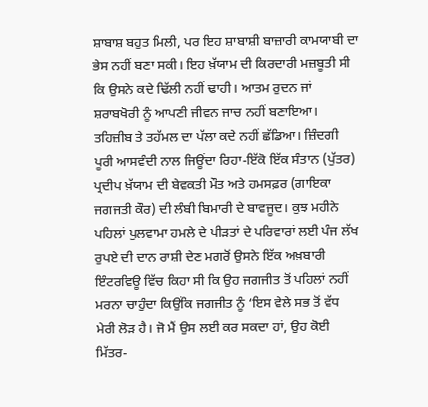ਸ਼ਾਬਾਸ਼ ਬਹੁਤ ਮਿਲੀ, ਪਰ ਇਹ ਸ਼ਾਬਾਸ਼ੀ ਬਾਜ਼ਾਰੀ ਕਾਮਯਾਬੀ ਦਾ ਭੇਸ ਨਹੀਂ ਬਣਾ ਸਕੀ। ਇਹ ਖ਼ੱਯਾਮ ਦੀ ਕਿਰਦਾਰੀ ਮਜ਼ਬੂਤੀ ਸੀ ਕਿ ਉਸਨੇ ਕਦੇ ਢਿੱਲੀ ਨਹੀਂ ਢਾਹੀ। ਆਤਮ ਰੁਦਨ ਜਾਂ ਸ਼ਰਾਬਖੋਰੀ ਨੂੰ ਆਪਣੀ ਜੀਵਨ ਜਾਚ ਨਹੀਂ ਬਣਾਇਆ। ਤਹਿਜ਼ੀਬ ਤੇ ਤਹੱਮਲ ਦਾ ਪੱਲਾ ਕਦੇ ਨਹੀਂ ਛੱਡਿਆ। ਜ਼ਿੰਦਗੀ ਪੂਰੀ ਆਸਵੰਦੀ ਨਾਲ ਜਿਊਂਦਾ ਰਿਹਾ-ਇੱਕੋ ਇੱਕ ਸੰਤਾਨ (ਪੁੱਤਰ) ਪ੍ਰਦੀਪ ਖ਼ੱਯਾਮ ਦੀ ਬੇਵਕਤੀ ਮੌਤ ਅਤੇ ਹਮਸਫ਼ਰ (ਗਾਇਕਾ ਜਗਜਤੀ ਕੌਰ) ਦੀ ਲੰਬੀ ਬਿਮਾਰੀ ਦੇ ਬਾਵਜੂਦ। ਕੁਝ ਮਹੀਨੇ ਪਹਿਲਾਂ ਪੁਲਵਾਮਾ ਹਮਲੇ ਦੇ ਪੀੜਤਾਂ ਦੇ ਪਰਿਵਾਰਾਂ ਲਈ ਪੰਜ ਲੱਖ ਰੁਪਏ ਦੀ ਦਾਨ ਰਾਸ਼ੀ ਦੇਣ ਮਗਰੋਂ ਉਸਨੇ ਇੱਕ ਅਖ਼ਬਾਰੀ ਇੰਟਰਵਿਊ ਵਿੱਚ ਕਿਹਾ ਸੀ ਕਿ ਉਹ ਜਗਜੀਤ ਤੋਂ ਪਹਿਲਾਂ ਨਹੀਂ ਮਰਨਾ ਚਾਹੁੰਦਾ ਕਿਉਂਕਿ ਜਗਜੀਤ ਨੂੰ ‘ਇਸ ਵੇਲੇ ਸਭ ਤੋਂ ਵੱਧ ਮੇਰੀ ਲੋੜ ਹੈ। ਜੋ ਮੈਂ ਉਸ ਲਈ ਕਰ ਸਕਦਾ ਹਾਂ, ਉਹ ਕੋਈ ਮਿੱਤਰ-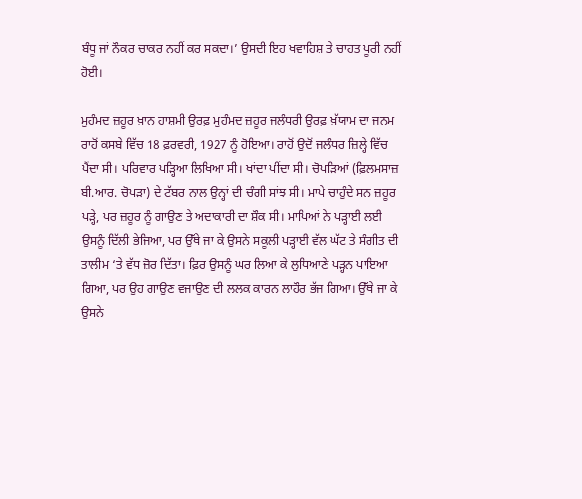ਬੰਧੂ ਜਾਂ ਨੌਕਰ ਚਾਕਰ ਨਹੀਂ ਕਰ ਸਕਦਾ।’ ਉਸਦੀ ਇਹ ਖਵਾਹਿਸ਼ ਤੇ ਚਾਹਤ ਪੂਰੀ ਨਹੀਂ ਹੋਈ।

ਮੁਹੰਮਦ ਜ਼ਹੂਰ ਖ਼ਾਨ ਹਾਸ਼ਮੀ ਉਰਫ਼ ਮੁਹੰਮਦ ਜ਼ਹੂਰ ਜਲੰਧਰੀ ਉਰਫ਼ ਖ਼ੱਯਾਮ ਦਾ ਜਨਮ ਰਾਹੋਂ ਕਸਬੇ ਵਿੱਚ 18 ਫ਼ਰਵਰੀ, 1927 ਨੂੰ ਹੋਇਆ। ਰਾਹੋਂ ਉਦੋਂ ਜਲੰਧਰ ਜ਼ਿਲ੍ਹੇ ਵਿੱਚ ਪੈਂਦਾ ਸੀ। ਪਰਿਵਾਰ ਪੜ੍ਹਿਆ ਲਿਖਿਆ ਸੀ। ਖਾਂਦਾ ਪੀਂਦਾ ਸੀ। ਚੋਪੜਿਆਂ (ਫ਼ਿਲਮਸਾਜ਼ ਬੀ.ਆਰ. ਚੋਪੜਾ) ਦੇ ਟੱਬਰ ਨਾਲ ਉਨ੍ਹਾਂ ਦੀ ਚੰਗੀ ਸਾਂਝ ਸੀ। ਮਾਪੇ ਚਾਹੁੰਦੇ ਸਨ ਜ਼ਹੂਰ ਪੜ੍ਹੇ, ਪਰ ਜ਼ਹੂਰ ਨੂੰ ਗਾਉਣ ਤੇ ਅਦਾਕਾਰੀ ਦਾ ਸ਼ੌਕ ਸੀ। ਮਾਪਿਆਂ ਨੇ ਪੜ੍ਹਾਈ ਲਈ ਉਸਨੂੰ ਦਿੱਲੀ ਭੇਜਿਆ, ਪਰ ਉੱਥੇ ਜਾ ਕੇ ਉਸਨੇ ਸਕੂਲੀ ਪੜ੍ਹਾਈ ਵੱਲ ਘੱਟ ਤੇ ਸੰਗੀਤ ਦੀ ਤਾਲੀਮ ‘ਤੇ ਵੱਧ ਜ਼ੋਰ ਦਿੱਤਾ। ਫ਼ਿਰ ਉਸਨੂੰ ਘਰ ਲਿਆ ਕੇ ਲੁਧਿਆਣੇ ਪੜ੍ਹਨ ਪਾਇਆ ਗਿਆ, ਪਰ ਉਹ ਗਾਉਣ ਵਜਾਉਣ ਦੀ ਲਲਕ ਕਾਰਨ ਲਾਹੌਰ ਭੱਜ ਗਿਆ। ਉੱਥੇ ਜਾ ਕੇ ਉਸਨੇ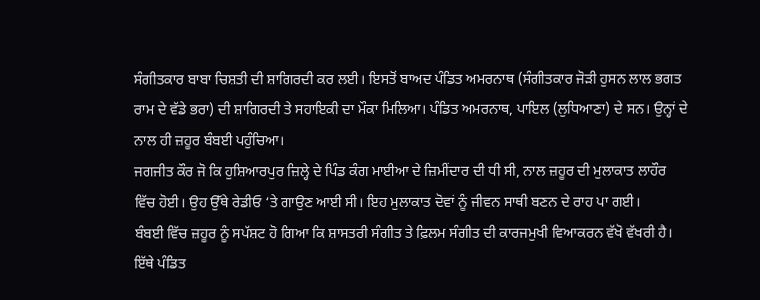ਸੰਗੀਤਕਾਰ ਬਾਬਾ ਚਿਸ਼ਤੀ ਦੀ ਸ਼ਾਗਿਰਦੀ ਕਰ ਲਈ। ਇਸਤੋਂ ਬਾਅਦ ਪੰਡਿਤ ਅਮਰਨਾਥ (ਸੰਗੀਤਕਾਰ ਜੋੜੀ ਹੁਸਨ ਲਾਲ ਭਗਤ ਰਾਮ ਦੇ ਵੱਡੇ ਭਰਾ) ਦੀ ਸ਼ਾਗਿਰਦੀ ਤੇ ਸਹਾਇਕੀ ਦਾ ਮੌਕਾ ਮਿਲਿਆ। ਪੰਡਿਤ ਅਮਰਨਾਥ, ਪਾਇਲ (ਲੁਧਿਆਣਾ) ਦੇ ਸਨ। ਉਨ੍ਹਾਂ ਦੇ ਨਾਲ ਹੀ ਜ਼ਹੂਰ ਬੰਬਈ ਪਹੁੰਚਿਆ।
ਜਗਜੀਤ ਕੌਰ ਜੋ ਕਿ ਹੁਸ਼ਿਆਰਪੁਰ ਜ਼ਿਲ੍ਹੇ ਦੇ ਪਿੰਡ ਕੰਗ ਮਾਈਆ ਦੇ ਜ਼ਿਮੀਂਦਾਰ ਦੀ ਧੀ ਸੀ, ਨਾਲ ਜ਼ਹੂਰ ਦੀ ਮੁਲਾਕਾਤ ਲਾਹੌਰ ਵਿੱਚ ਹੋਈ। ਉਹ ਉੱਥੇ ਰੇਡੀਓ ‘ਤੇ ਗਾਉਣ ਆਈ ਸੀ। ਇਹ ਮੁਲਾਕਾਤ ਦੋਵਾਂ ਨੂੰ ਜੀਵਨ ਸਾਥੀ ਬਣਨ ਦੇ ਰਾਹ ਪਾ ਗਈ।
ਬੰਬਈ ਵਿੱਚ ਜ਼ਹੂਰ ਨੂੰ ਸਪੱਸ਼ਟ ਹੋ ਗਿਆ ਕਿ ਸ਼ਾਸਤਰੀ ਸੰਗੀਤ ਤੇ ਫ਼ਿਲਮ ਸੰਗੀਤ ਦੀ ਕਾਰਜਮੁਖੀ ਵਿਆਕਰਨ ਵੱਖੋ ਵੱਖਰੀ ਹੈ। ਇੱਥੇ ਪੰਡਿਤ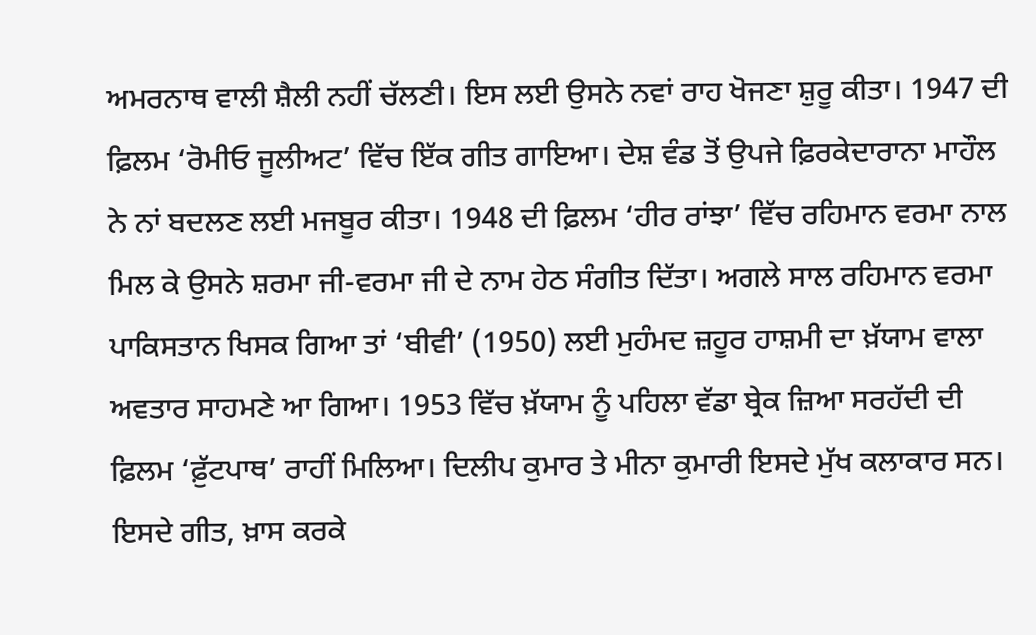ਅਮਰਨਾਥ ਵਾਲੀ ਸ਼ੈਲੀ ਨਹੀਂ ਚੱਲਣੀ। ਇਸ ਲਈ ਉਸਨੇ ਨਵਾਂ ਰਾਹ ਖੋਜਣਾ ਸ਼ੁਰੂ ਕੀਤਾ। 1947 ਦੀ ਫ਼ਿਲਮ ‘ਰੋਮੀਓ ਜੂਲੀਅਟ’ ਵਿੱਚ ਇੱਕ ਗੀਤ ਗਾਇਆ। ਦੇਸ਼ ਵੰਡ ਤੋਂ ਉਪਜੇ ਫ਼ਿਰਕੇਦਾਰਾਨਾ ਮਾਹੌਲ ਨੇ ਨਾਂ ਬਦਲਣ ਲਈ ਮਜਬੂਰ ਕੀਤਾ। 1948 ਦੀ ਫ਼ਿਲਮ ‘ਹੀਰ ਰਾਂਝਾ’ ਵਿੱਚ ਰਹਿਮਾਨ ਵਰਮਾ ਨਾਲ ਮਿਲ ਕੇ ਉਸਨੇ ਸ਼ਰਮਾ ਜੀ-ਵਰਮਾ ਜੀ ਦੇ ਨਾਮ ਹੇਠ ਸੰਗੀਤ ਦਿੱਤਾ। ਅਗਲੇ ਸਾਲ ਰਹਿਮਾਨ ਵਰਮਾ ਪਾਕਿਸਤਾਨ ਖਿਸਕ ਗਿਆ ਤਾਂ ‘ਬੀਵੀ’ (1950) ਲਈ ਮੁਹੰਮਦ ਜ਼ਹੂਰ ਹਾਸ਼ਮੀ ਦਾ ਖ਼ੱਯਾਮ ਵਾਲਾ ਅਵਤਾਰ ਸਾਹਮਣੇ ਆ ਗਿਆ। 1953 ਵਿੱਚ ਖ਼ੱਯਾਮ ਨੂੰ ਪਹਿਲਾ ਵੱਡਾ ਬ੍ਰੇਕ ਜ਼ਿਆ ਸਰਹੱਦੀ ਦੀ ਫ਼ਿਲਮ ‘ਫ਼ੁੱਟਪਾਥ’ ਰਾਹੀਂ ਮਿਲਿਆ। ਦਿਲੀਪ ਕੁਮਾਰ ਤੇ ਮੀਨਾ ਕੁਮਾਰੀ ਇਸਦੇ ਮੁੱਖ ਕਲਾਕਾਰ ਸਨ। ਇਸਦੇ ਗੀਤ, ਖ਼ਾਸ ਕਰਕੇ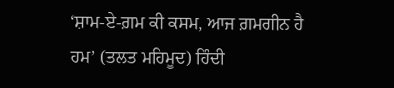‘ਸ਼ਾਮ-ਏ-ਗ਼ਮ ਕੀ ਕਸਮ, ਆਜ ਗ਼ਮਗੀਨ ਹੈ ਹਮ’ (ਤਲਤ ਮਹਿਮੂਦ) ਹਿੰਦੀ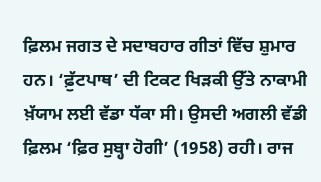ਫ਼ਿਲਮ ਜਗਤ ਦੇ ਸਦਾਬਹਾਰ ਗੀਤਾਂ ਵਿੱਚ ਸ਼ੁਮਾਰ ਹਨ। ‘ਫ਼ੁੱਟਪਾਥ’ ਦੀ ਟਿਕਟ ਖਿੜਕੀ ਉੱਤੇ ਨਾਕਾਮੀ ਖ਼ੱਯਾਮ ਲਈ ਵੱਡਾ ਧੱਕਾ ਸੀ। ਉਸਦੀ ਅਗਲੀ ਵੱਡੀ ਫ਼ਿਲਮ ‘ਫ਼ਿਰ ਸੁਬ੍ਹਾ ਹੋਗੀ’ (1958) ਰਹੀ। ਰਾਜ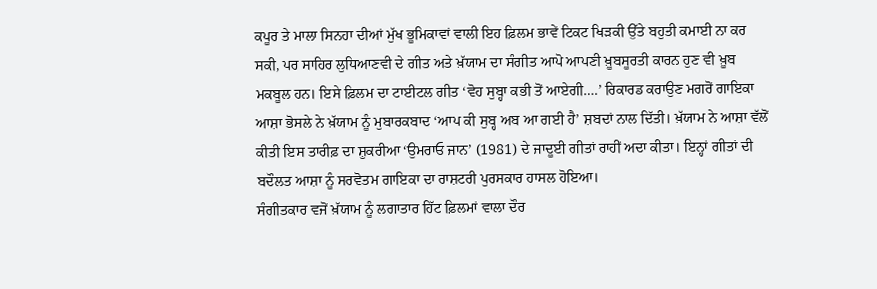ਕਪੂਰ ਤੇ ਮਾਲਾ ਸਿਨਹਾ ਦੀਆਂ ਮੁੱਖ ਭੂਮਿਕਾਵਾਂ ਵਾਲੀ ਇਹ ਫ਼ਿਲਮ ਭਾਵੇਂ ਟਿਕਟ ਖਿੜਕੀ ਉੱਤੇ ਬਹੁਤੀ ਕਮਾਈ ਨਾ ਕਰ ਸਕੀ, ਪਰ ਸਾਹਿਰ ਲੁਧਿਆਣਵੀ ਦੇ ਗੀਤ ਅਤੇ ਖ਼ੱਯਾਮ ਦਾ ਸੰਗੀਤ ਆਪੋ ਆਪਣੀ ਖ਼ੂਬਸੂਰਤੀ ਕਾਰਨ ਹੁਣ ਵੀ ਖ਼ੂਬ ਮਕਬੂਲ ਹਨ। ਇਸੇ ਫ਼ਿਲਮ ਦਾ ਟਾਈਟਲ ਗੀਤ ‘ਵੋਹ ਸੁਬ੍ਹਾ ਕਭੀ ਤੋਂ ਆਏਗੀ….’ ਰਿਕਾਰਡ ਕਰਾਉਣ ਮਗਰੋਂ ਗਾਇਕਾ ਆਸ਼ਾ ਭੋਸਲੇ ਨੇ ਖ਼ੱਯਾਮ ਨੂੰ ਮੁਬਾਰਕਬਾਦ ‘ਆਪ ਕੀ ਸੁਬ੍ਹ ਅਬ ਆ ਗਈ ਹੈ’ ਸ਼ਬਦਾਂ ਨਾਲ ਦਿੱਤੀ। ਖ਼ੱਯਾਮ ਨੇ ਆਸ਼ਾ ਵੱਲੋਂ ਕੀਤੀ ਇਸ ਤਾਰੀਫ਼ ਦਾ ਸ਼ੁਕਰੀਆ ‘ਉਮਰਾਓ ਜਾਨ’ (1981) ਦੇ ਜਾਦੂਈ ਗੀਤਾਂ ਰਾਹੀਂ ਅਦਾ ਕੀਤਾ। ਇਨ੍ਹਾਂ ਗੀਤਾਂ ਦੀ ਬਦੌਲਤ ਆਸ਼ਾ ਨੂੰ ਸਰਵੋਤਮ ਗਾਇਕਾ ਦਾ ਰਾਸ਼ਟਰੀ ਪੁਰਸਕਾਰ ਹਾਸਲ ਹੋਇਆ।
ਸੰਗੀਤਕਾਰ ਵਜੋਂ ਖ਼ੱਯਾਮ ਨੂੰ ਲਗਾਤਾਰ ਹਿੱਟ ਫ਼ਿਲਮਾਂ ਵਾਲਾ ਦੌਰ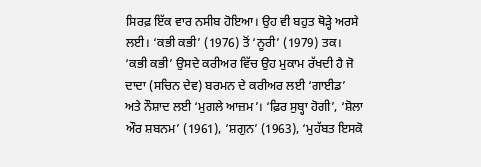ਸਿਰਫ਼ ਇੱਕ ਵਾਰ ਨਸੀਬ ਹੋਇਆ। ਉਹ ਵੀ ਬਹੁਤ ਥੋੜ੍ਹੇ ਅਰਸੇ ਲਈ। ‘ਕਭੀ ਕਭੀ’ (1976) ਤੋਂ ‘ਨੂਰੀ’ (1979) ਤਕ। ‘ਕਭੀ ਕਭੀ’ ਉਸਦੇ ਕਰੀਅਰ ਵਿੱਚ ਉਹ ਮੁਕਾਮ ਰੱਖਦੀ ਹੈ ਜੋ ਦਾਦਾ (ਸਚਿਨ ਦੇਵ) ਬਰਮਨ ਦੇ ਕਰੀਅਰ ਲਈ ‘ਗਾਈਡ’ ਅਤੇ ਨੌਸ਼ਾਦ ਲਈ ‘ਮੁਗਲੇ ਆਜ਼ਮ’। ‘ਫ਼ਿਰ ਸੁਬ੍ਹਾ ਹੋਗੀ’, ‘ਸ਼ੋਲਾ ਔਰ ਸ਼ਬਨਮ’ (1961), ‘ਸ਼ਗੁਨ’ (1963), ‘ਮੁਹੱਬਤ ਇਸਕੋ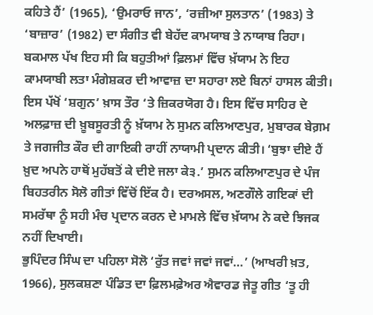ਕਹਿਤੇ ਹੈਂ’ (1965), ‘ਉਮਰਾਓ ਜਾਨ’, ‘ਰਜ਼ੀਆ ਸੁਲਤਾਨ’ (1983) ਤੇ ‘ਬਾਜ਼ਾਰ’ (1982) ਦਾ ਸੰਗੀਤ ਵੀ ਬੇਹੱਦ ਕਾਮਯਾਬ ਤੇ ਨਾਯਾਬ ਰਿਹਾ। ਬਕਮਾਲ ਪੱਖ ਇਹ ਸੀ ਕਿ ਬਹੁਤੀਆਂ ਫ਼ਿਲਮਾਂ ਵਿੱਚ ਖ਼ੱਯਾਮ ਨੇ ਇਹ ਕਾਮਯਾਬੀ ਲਤਾ ਮੰਗੇਸ਼ਕਰ ਦੀ ਆਵਾਜ਼ ਦਾ ਸਹਾਰਾ ਲਏ ਬਿਨਾਂ ਹਾਸਲ ਕੀਤੀ। ਇਸ ਪੱਖੋਂ ‘ਸ਼ਗੁਨ’ ਖ਼ਾਸ ਤੌਰ ‘ਤੇ ਜ਼ਿਕਰਯੋਗ ਹੈ। ਇਸ ਵਿੱਚ ਸਾਹਿਰ ਦੇ ਅਲਫ਼ਾਜ਼ ਦੀ ਖ਼ੂਬਸੂਰਤੀ ਨੂੰ ਖ਼ੱਯਾਮ ਨੇ ਸੁਮਨ ਕਲਿਆਣਪੁਰ, ਮੁਬਾਰਕ ਬੇਗ਼ਮ ਤੇ ਜਗਜੀਤ ਕੌਰ ਦੀ ਗਾਇਕੀ ਰਾਹੀਂ ਨਾਯਾਮੀ ਪ੍ਰਦਾਨ ਕੀਤੀ। ‘ਬੁਝਾ ਦੀਏ ਹੈਂ ਖ਼ੁਦ ਅਪਨੇ ਹਾਥੋਂ ਮੁਹੱਬਤੋਂ ਕੇ ਦੀਏ ਜਲਾ ਕੇ੩.’ ਸੁਮਨ ਕਲਿਆਣਪੁਰ ਦੇ ਪੰਜ ਬਿਹਤਰੀਨ ਸੋਲੋ ਗੀਤਾਂ ਵਿੱਚੋਂ ਇੱਕ ਹੈ। ਦਰਅਸਲ, ਅਣਗੌਲੇ ਗਇਕਾਂ ਦੀ ਸਮਰੱਥਾ ਨੂੰ ਸਹੀ ਮੰਚ ਪ੍ਰਦਾਨ ਕਰਨ ਦੇ ਮਾਮਲੇ ਵਿੱਚ ਖ਼ੱਯਾਮ ਨੇ ਕਦੇ ਝਿਜਕ ਨਹੀਂ ਦਿਖਾਈ।
ਭੁਪਿੰਦਰ ਸਿੰਘ ਦਾ ਪਹਿਲਾ ਸੋਲੋ ‘ਰੁੱਤ ਜਵਾਂ ਜਵਾਂ ਜਵਾਂ…’ (ਆਖਰੀ ਖ਼ਤ, 1966), ਸੁਲਕਸ਼ਣਾ ਪੰਡਿਤ ਦਾ ਫ਼ਿਲਮਫ਼ੇਅਰ ਐਵਾਰਡ ਜੇਤੂ ਗੀਤ ‘ਤੂ ਹੀ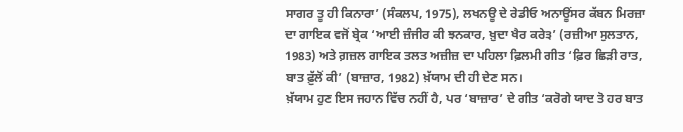ਸਾਗਰ ਤੂ ਹੀ ਕਿਨਾਰਾ’ (ਸੰਕਲਪ, 1975), ਲਖਨਊ ਦੇ ਰੇਡੀਓ ਅਨਾਊਂਸਰ ਕੱਬਨ ਮਿਰਜ਼ਾ ਦਾ ਗਾਇਕ ਵਜੋਂ ਬ੍ਰੇਕ ‘ਆਈ ਜ਼ੰਜੀਰ ਕੀ ਝਨਕਾਰ, ਖ਼ੁਦਾ ਖੈਰ ਕਰੇ੩’ (ਰਜ਼ੀਆ ਸੁਲਤਾਨ, 1983) ਅਤੇ ਗ਼ਜ਼ਲ ਗਾਇਕ ਤਲਤ ਅਜ਼ੀਜ਼ ਦਾ ਪਹਿਲਾ ਫ਼ਿਲਮੀ ਗੀਤ ‘ਫ਼ਿਰ ਛਿੜੀ ਰਾਤ, ਬਾਤ ਫ਼ੁੱਲੋਂ ਕੀ’ (ਬਾਜ਼ਾਰ, 1982) ਖ਼ੱਯਾਮ ਦੀ ਹੀ ਦੇਣ ਸਨ।
ਖ਼ੱਯਾਮ ਹੁਣ ਇਸ ਜਹਾਨ ਵਿੱਚ ਨਹੀਂ ਹੈ, ਪਰ ‘ਬਾਜ਼ਾਰ’ ਦੇ ਗੀਤ ‘ਕਰੋਗੇ ਯਾਦ ਤੋ ਹਰ ਬਾਤ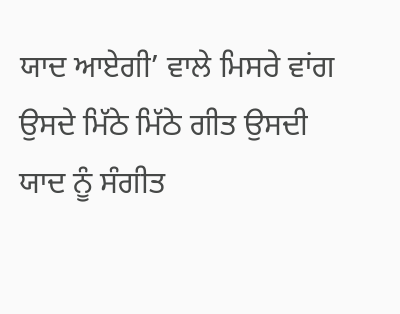ਯਾਦ ਆਏਗੀ’ ਵਾਲੇ ਮਿਸਰੇ ਵਾਂਗ ਉਸਦੇ ਮਿੱਠੇ ਮਿੱਠੇ ਗੀਤ ਉਸਦੀ ਯਾਦ ਨੂੰ ਸੰਗੀਤ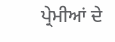ਪ੍ਰੇਮੀਆਂ ਦੇ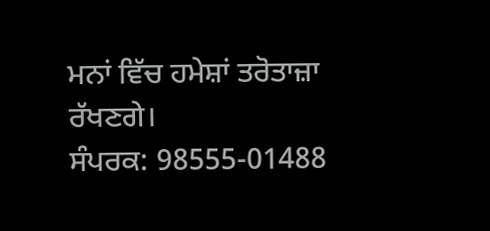ਮਨਾਂ ਵਿੱਚ ਹਮੇਸ਼ਾਂ ਤਰੋਤਾਜ਼ਾ ਰੱਖਣਗੇ।
ਸੰਪਰਕ: 98555-01488